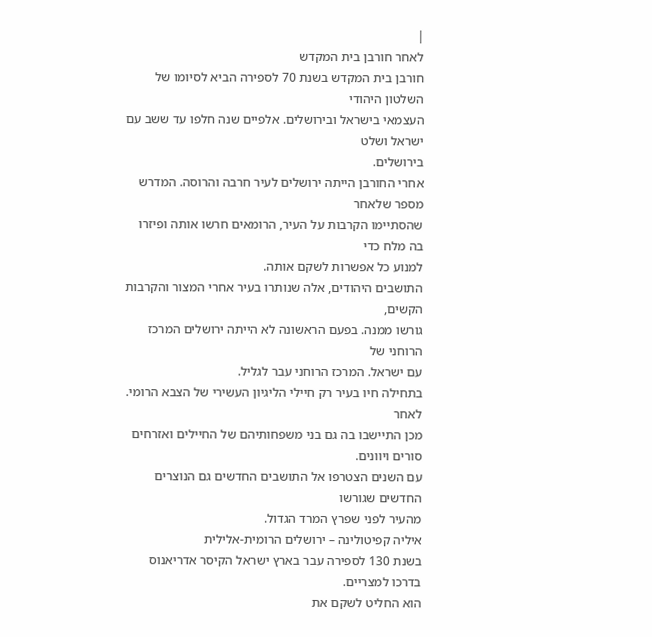|
לאחר חורבן בית המקדש
חורבן בית המקדש בשנת 70 לספירה הביא לסיומו של השלטון היהודי
העצמאי בישראל ובירושלים. אלפיים שנה חלפו עד ששב עם ישראל ושלט
בירושלים.
אחרי החורבן הייתה ירושלים לעיר חרבה והרוסה. המדרש מספר שלאחר
שהסתיימו הקרבות על העיר, הרומאים חרשו אותה ופיזרו בה מלח כדי
למנוע כל אפשרות לשקם אותה.
התושבים היהודים, אלה שנותרו בעיר אחרי המצור והקרבות הקשים,
גורשו ממנה. בפעם הראשונה לא הייתה ירושלים המרכז הרוחני של
עם ישראל. המרכז הרוחני עבר לגליל.
בתחילה חיו בעיר רק חיילי הליגיון העשירי של הצבא הרומי. לאחר
מכן התיישבו בה גם בני משפחותיהם של החיילים ואזרחים סורים ויוונים.
עם השנים הצטרפו אל התושבים החדשים גם הנוצרים החדשים שגורשו
מהעיר לפני שפרץ המרד הגדול.
איליה קפיטולינה – ירושלים הרומית-אלילית
בשנת 130 לספירה עבר בארץ ישראל הקיסר אדריאנוס בדרכו למצריים.
הוא החליט לשקם את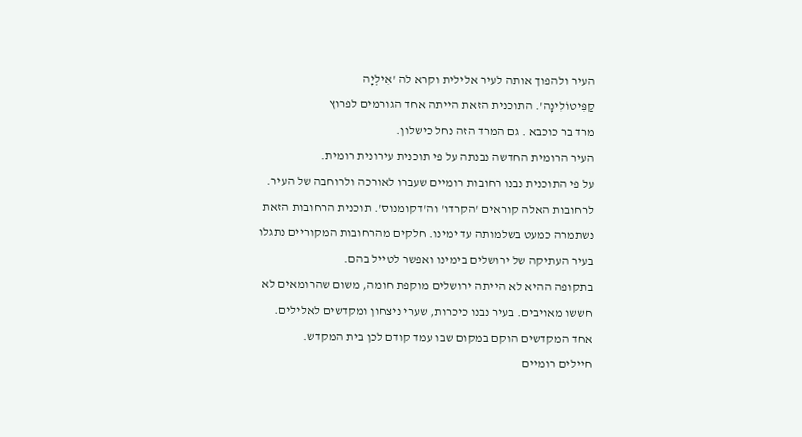העיר ולהפוך אותה לעיר אלילית וקרא לה 'אִילְיָה
קַפִּיטוֹלִינָה'. התוכנית הזאת הייתה אחד הגורמים לפרוץ
מרד בר כוכבא . גם המרד הזה נחל כישלון.
העיר הרומית החדשה נבנתה על פי תוכנית עירונית רומית.
על פי התוכנית נבנו רחובות רומיים שעברו לאורכה ולרוחבה של העיר.
לרחובות האלה קוראים 'הקרדו' וה'דקומנוס'. תוכנית הרחובות הזאת
נשתמרה כמעט בשלמותה עד ימינו. חלקים מהרחובות המקוריים נתגלו
בעיר העתיקה של ירושלים בימינו ואפשר לטייל בהם.
בתקופה ההיא לא הייתה ירושלים מוקפת חומה, משום שהרומאים לא
חששו מאויבים. בעיר נבנו כיכרות, שערי ניצחון ומקדשים לאלילים.
אחד המקדשים הוקם במקום שבו עמד קודם לכן בית המקדש.
חיילים רומיים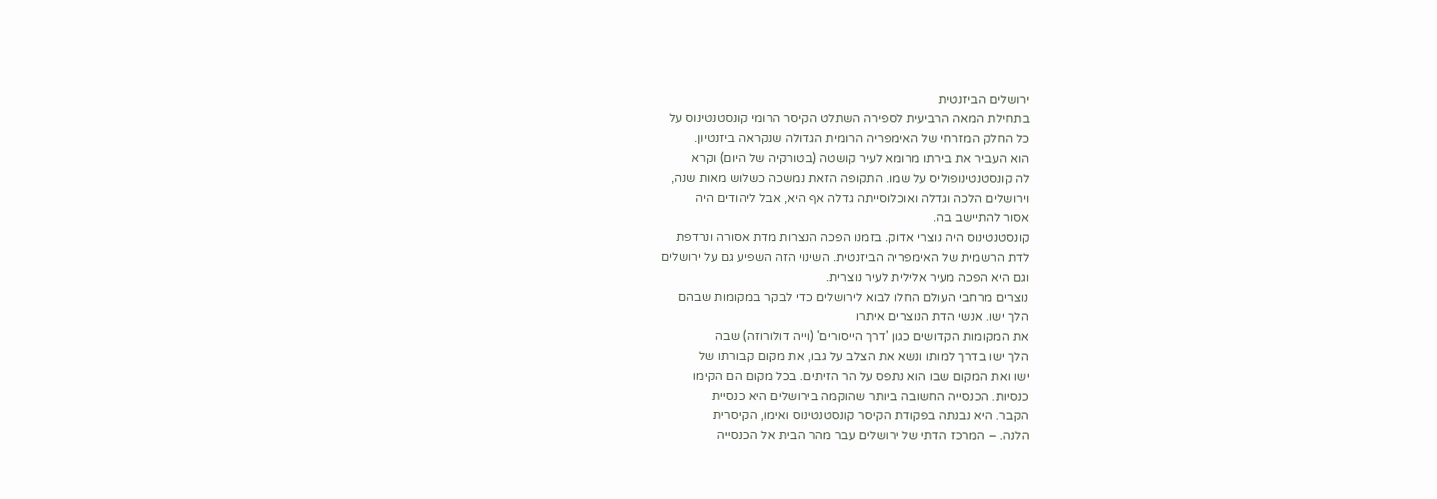ירושלים הביזנטית
בתחילת המאה הרביעית לספירה השתלט הקיסר הרומי קונסטנטינוס על
כל החלק המזרחי של האימפריה הרומית הגדולה שנקראה ביזנטיון.
הוא העביר את בירתו מרומא לעיר קושטה (בטורקיה של היום) וקרא
לה קונסטנטינופוליס על שמו. התקופה הזאת נמשכה כשלוש מאות שנה,
וירושלים הלכה וגדלה ואוכלוסייתה גדלה אף היא, אבל ליהודים היה
אסור להתיישב בה.
קונסטנטינוס היה נוצרי אדוק. בזמנו הפכה הנצרות מדת אסורה ונרדפת
לדת הרשמית של האימפריה הביזנטית. השינוי הזה השפיע גם על ירושלים
וגם היא הפכה מעיר אלילית לעיר נוצרית.
נוצרים מרחבי העולם החלו לבוא לירושלים כדי לבקר במקומות שבהם
הלך ישו. אנשי הדת הנוצרים איתרו
את המקומות הקדושים כגון 'דרך הייסורים' (וייה דולורוזה) שבה
הלך ישו בדרך למותו ונשא את הצלב על גבו, את מקום קבורתו של
ישו ואת המקום שבו הוא נתפס על הר הזיתים. בכל מקום הם הקימו
כנסיות. הכנסייה החשובה ביותר שהוקמה בירושלים היא כנסיית
הקבר. היא נבנתה בפקודת הקיסר קונסטנטינוס ואימו, הקיסרית
הלנה. – המרכז הדתי של ירושלים עבר מהר הבית אל הכנסייה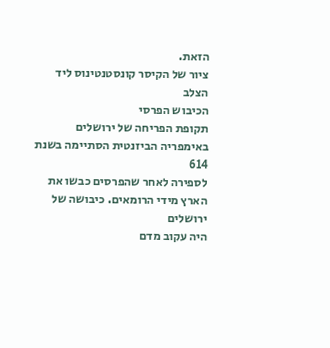הזאת.
ציור של הקיסר קונסטנטינוס ליד הצלב
הכיבוש הפרסי
תקופת הפריחה של ירושלים באימפריה הביזנטית הסתיימה בשנת 614
לספירה לאחר שהפרסים כבשו את הארץ מידי הרומאים. כיבושה של ירושלים
היה עקוב מדם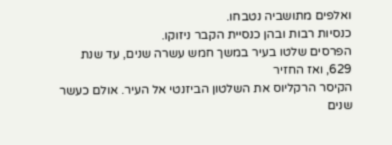ואלפים מתושביה נטבחו.
כנסיות רבות ובהן כנסיית הקבר ניזוקו.
הפרסים שלטו בעיר במשך חמש עשרה שנים, עד שנת 629, ואז החזיר
הקיסר הרקליוס את השלטון הביזנטי אל העיר. אולם כעשר שנים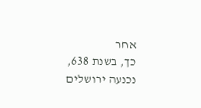אחר
כך, בשנת 638, נכנעה ירושלים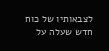לצבאותיו של כוח חדש שעלה על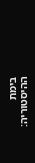בימת
ההיסטוריה: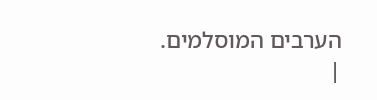הערבים המוסלמים.
|